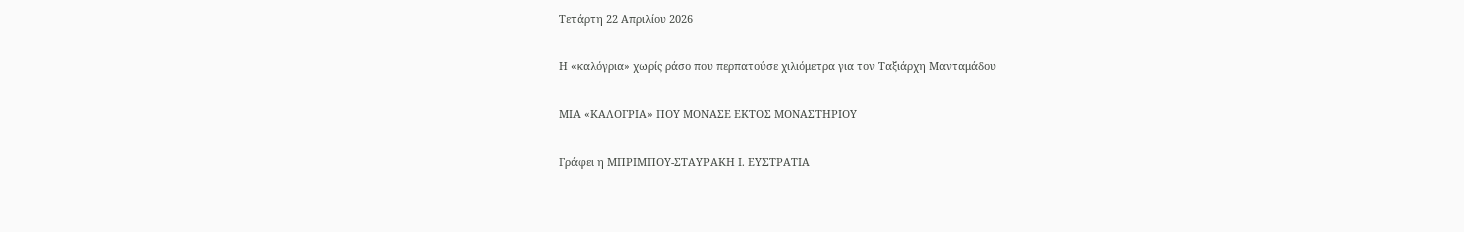Τετάρτη 22 Απριλίου 2026

Η «καλόγρια» χωρίς ράσο που περπατούσε χιλιόμετρα για τον Ταξιάρχη Μανταμάδου

ΜΙΑ «ΚΑΛΟΓΡΙΑ» ΠΟΥ ΜΟΝΑΣΕ ΕΚΤΟΣ ΜΟΝΑΣΤΗΡΙΟΥ

Γράφει η ΜΠΡΙΜΠΟΥ-ΣΤΑΥΡΑΚΗ Ι. ΕΥΣΤΡΑΤΙΑ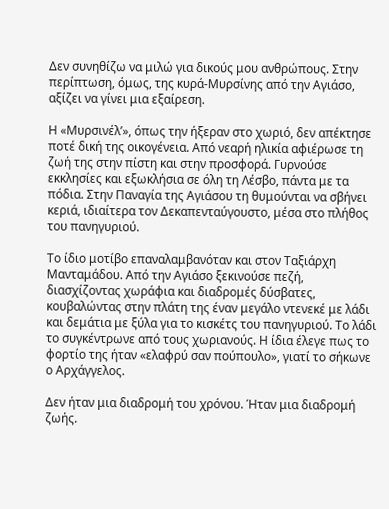Δεν συνηθίζω να μιλώ για δικούς μου ανθρώπους. Στην περίπτωση, όμως, της κυρά-Μυρσίνης από την Αγιάσο, αξίζει να γίνει μια εξαίρεση.

Η «Μυρσινέλ’», όπως την ήξεραν στο χωριό, δεν απέκτησε ποτέ δική της οικογένεια. Από νεαρή ηλικία αφιέρωσε τη ζωή της στην πίστη και στην προσφορά. Γυρνούσε εκκλησίες και εξωκλήσια σε όλη τη Λέσβο, πάντα με τα πόδια. Στην Παναγία της Αγιάσου τη θυμούνται να σβήνει κεριά, ιδιαίτερα τον Δεκαπενταύγουστο, μέσα στο πλήθος του πανηγυριού.

Το ίδιο μοτίβο επαναλαμβανόταν και στον Ταξιάρχη Μανταμάδου. Από την Αγιάσο ξεκινούσε πεζή, διασχίζοντας χωράφια και διαδρομές δύσβατες, κουβαλώντας στην πλάτη της έναν μεγάλο ντενεκέ με λάδι και δεμάτια με ξύλα για το κισκέτς του πανηγυριού. Το λάδι το συγκέντρωνε από τους χωριανούς. Η ίδια έλεγε πως το φορτίο της ήταν «ελαφρύ σαν πούπουλο», γιατί το σήκωνε ο Αρχάγγελος.

Δεν ήταν μια διαδρομή του χρόνου. Ήταν μια διαδρομή ζωής.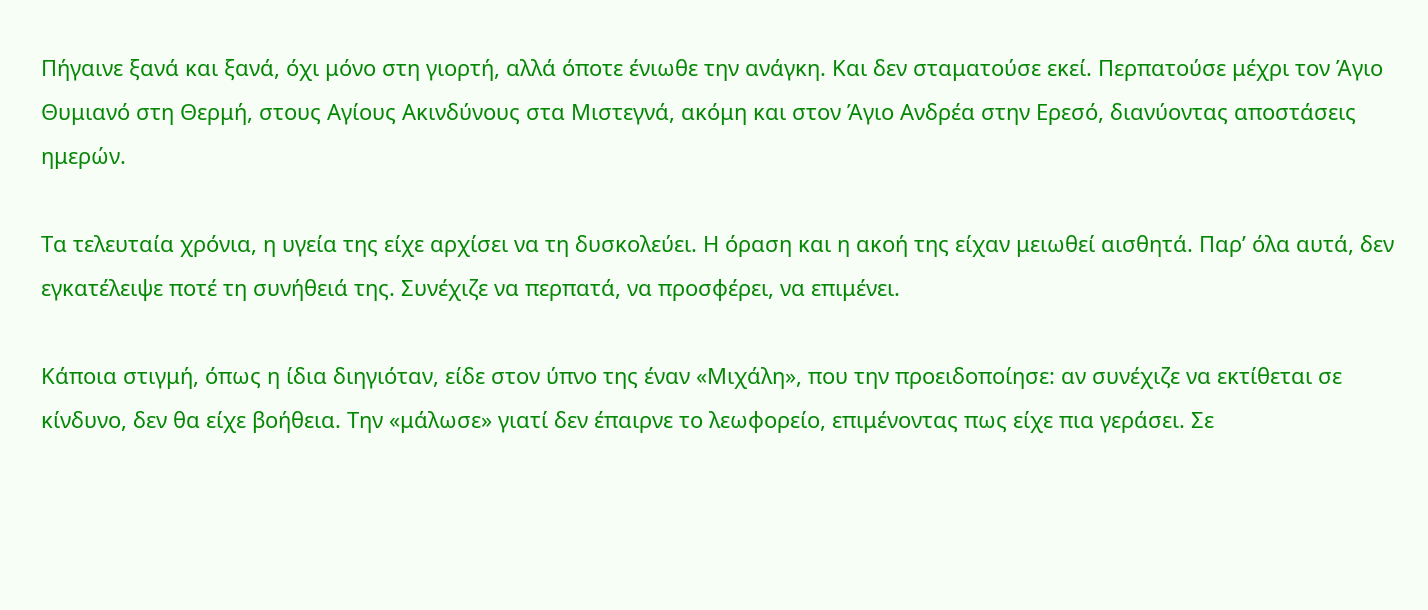Πήγαινε ξανά και ξανά, όχι μόνο στη γιορτή, αλλά όποτε ένιωθε την ανάγκη. Και δεν σταματούσε εκεί. Περπατούσε μέχρι τον Άγιο Θυμιανό στη Θερμή, στους Αγίους Ακινδύνους στα Μιστεγνά, ακόμη και στον Άγιο Ανδρέα στην Ερεσό, διανύοντας αποστάσεις ημερών.

Τα τελευταία χρόνια, η υγεία της είχε αρχίσει να τη δυσκολεύει. Η όραση και η ακοή της είχαν μειωθεί αισθητά. Παρ’ όλα αυτά, δεν εγκατέλειψε ποτέ τη συνήθειά της. Συνέχιζε να περπατά, να προσφέρει, να επιμένει.

Κάποια στιγμή, όπως η ίδια διηγιόταν, είδε στον ύπνο της έναν «Μιχάλη», που την προειδοποίησε: αν συνέχιζε να εκτίθεται σε κίνδυνο, δεν θα είχε βοήθεια. Την «μάλωσε» γιατί δεν έπαιρνε το λεωφορείο, επιμένοντας πως είχε πια γεράσει. Σε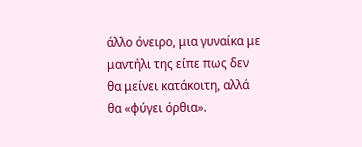άλλο όνειρο, μια γυναίκα με μαντήλι της είπε πως δεν θα μείνει κατάκοιτη, αλλά θα «φύγει όρθια».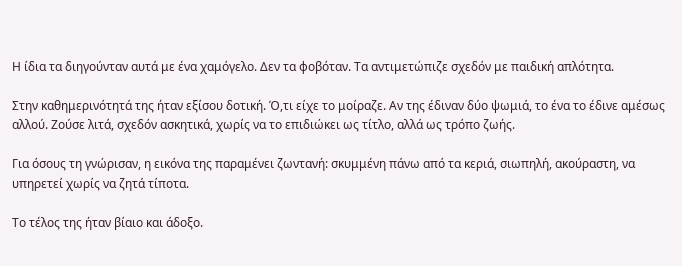Η ίδια τα διηγούνταν αυτά με ένα χαμόγελο. Δεν τα φοβόταν. Τα αντιμετώπιζε σχεδόν με παιδική απλότητα.

Στην καθημερινότητά της ήταν εξίσου δοτική. Ό,τι είχε το μοίραζε. Αν της έδιναν δύο ψωμιά, το ένα το έδινε αμέσως αλλού. Ζούσε λιτά, σχεδόν ασκητικά, χωρίς να το επιδιώκει ως τίτλο, αλλά ως τρόπο ζωής.

Για όσους τη γνώρισαν, η εικόνα της παραμένει ζωντανή: σκυμμένη πάνω από τα κεριά, σιωπηλή, ακούραστη, να υπηρετεί χωρίς να ζητά τίποτα.

Το τέλος της ήταν βίαιο και άδοξο.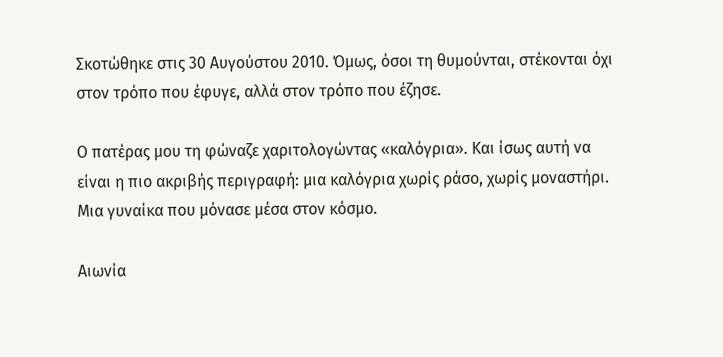Σκοτώθηκε στις 30 Αυγούστου 2010. Όμως, όσοι τη θυμούνται, στέκονται όχι στον τρόπο που έφυγε, αλλά στον τρόπο που έζησε.

Ο πατέρας μου τη φώναζε χαριτολογώντας «καλόγρια». Και ίσως αυτή να είναι η πιο ακριβής περιγραφή: μια καλόγρια χωρίς ράσο, χωρίς μοναστήρι. Μια γυναίκα που μόνασε μέσα στον κόσμο.

Αιωνία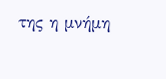της η μνήμη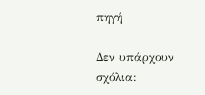πηγή

Δεν υπάρχουν σχόλια: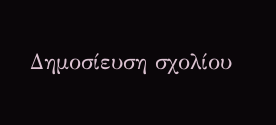Δημοσίευση σχολίου